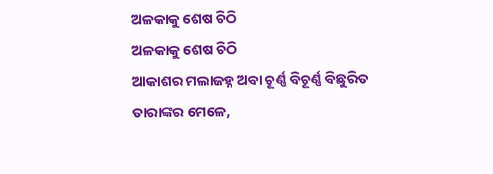ଅଳକାକୁ ଶେଷ ଚିଠି
ଅଳକାକୁ ଶେଷ ଚିଠି
ଆକାଶର ମଲାଜହ୍ନ ଅବା ଚୂର୍ଣ୍ଣ ବିଚୂର୍ଣ୍ଣ ବିଛୁରିତ ତାରାଙ୍କର ମେଳେ,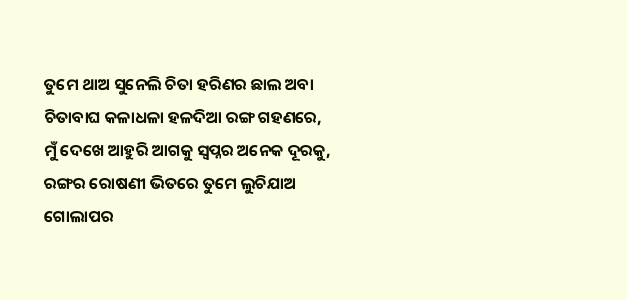ତୁମେ ଥାଅ ସୁନେଲି ଚିତା ହରିଣର ଛାଲ ଅବା ଚିତାବାଘ କଳାଧଳା ହଳଦିଆ ରଙ୍ଗ ଗହଣରେ,
ମୁଁ ଦେଖେ ଆହୁରି ଆଗକୁ ସ୍ବପ୍ନର ଅନେକ ଦୂରକୁ,
ରଙ୍ଗର ରୋଷଣୀ ଭିତରେ ତୁମେ ଲୁଚିଯାଅ ଗୋଲାପର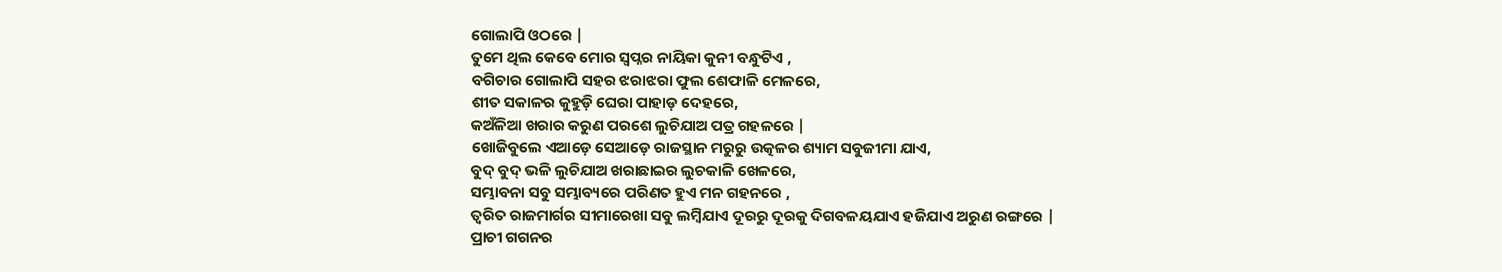ଗୋଲାପି ଓଠରେ |
ତୁମେ ଥିଲ କେବେ ମୋର ସ୍ବପ୍ନର ନାୟିକା କୁନୀ ବନ୍ଧୁଟିଏ ,
ବଗିଚାର ଗୋଲାପି ସହର ଝରାଝରା ଫୁଲ ଶେଫାଳି ମେଳରେ,
ଶୀତ ସକାଳର କୁହୁଡ଼ି ଘେରା ପାହାଡ଼ ଦେହରେ,
କଅଁଳିଆ ଖରାର କରୁଣ ପରଶେ ଲୁଚିଯାଅ ପତ୍ର ଗହଳରେ |
ଖୋଜିବୁଲେ ଏଆଡ଼େ ସେଆଡ଼େ ରାଜସ୍ଥାନ ମରୁରୁ ଉତ୍କଳର ଶ୍ୟାମ ସବୁଜୀମା ଯାଏ,
ବୁଦ୍ ବୁଦ୍ ଭଳି ଲୁଚିଯାଅ ଖରାଛାଇର ଲୁଚକାଳି ଖେଳରେ,
ସମ୍ଭାବନା ସବୁ ସମ୍ଭାବ୍ୟରେ ପରିଣତ ହୁଏ ମନ ଗହନରେ ,
ତ୍ବରିତ ରାଜମାର୍ଗର ସୀମାରେଖା ସବୁ ଲମ୍ବିଯାଏ ଦୂରରୁ ଦୂରକୁ ଦିଗବଳୟଯାଏ ହଜିଯାଏ ଅରୁଣ ରଙ୍ଗରେ |
ପ୍ରାଚୀ ଗଗନର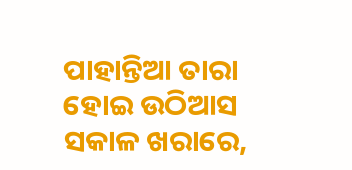ପାହାନ୍ତିଆ ତାରା ହୋଇ ଉଠିଆସ ସକାଳ ଖରାରେ,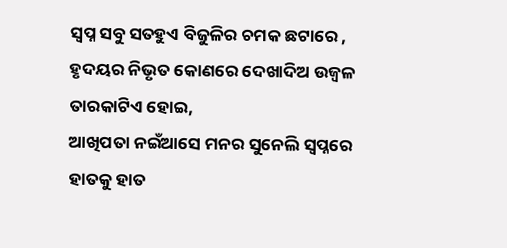ସ୍ବପ୍ନ ସବୁ ସତହୁଏ ବିଜୁଳିର ଚମକ ଛଟାରେ ,
ହୃଦୟର ନିଭୃତ କୋଣରେ ଦେଖାଦିଅ ଉଜ୍ବଳ ତାରକାଟିଏ ହୋଇ,
ଆଖିପତା ନଇଁଆସେ ମନର ସୁନେଲି ସ୍ବପ୍ନରେ ହାତକୁ ହାତ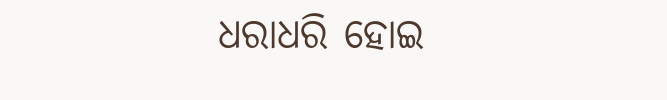ଧରାଧରି ହୋଇ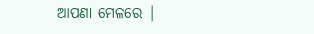ଆପଣା ମେଳରେ |